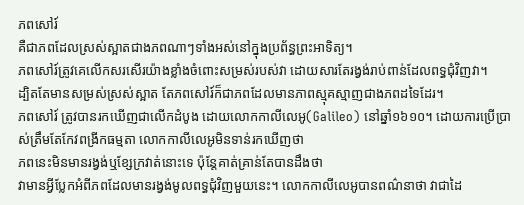ភពសៅរ៍
គឺជាភពដែលស្រស់ស្អាតជាងភពណាៗទាំងអស់នៅក្នុងប្រព័ន្ធព្រះអាទិត្យ។
ភពសៅរ៍ត្រូវគេលើកសរសើរយ៉ាងខ្លាំងចំពោះសម្រស់របស់វា ដោយសារតែរង្វង់រាប់ពាន់ដែលពទ្ធជុំវិញវា។
ដ្បិតតែមានសម្រស់ស្រស់ស្អាត តែភពសៅរ៍ក៏ជាភពដែលមានភាពស្មុគស្មាញជាងភពដទៃដែរ។
ភពសៅរ៍ ត្រូវបានរកឃើញជាលើកដំបូង ដោយលោកកាលីលេអូ(Galileo) នៅឆ្នាំ១៦១០។ ដោយការប្រើប្រាស់ត្រឹមតែកែវពង្រីកធម្មតា លោកកាលីលេអូមិនទាន់រកឃើញថា
ភពនេះមិនមានរង្វង់ឬខ្សែក្រវាត់នោះទេ ប៉ុន្តែគាត់គ្រាន់តែបានដឹងថា
វាមានអ្វីប្លែកអំពីភពដែលមានរង្វង់មូលពទ្ធជុំវិញមួយនេះ។ លោកកាលីលេអូបានពណ៌នាថា វាជាដៃ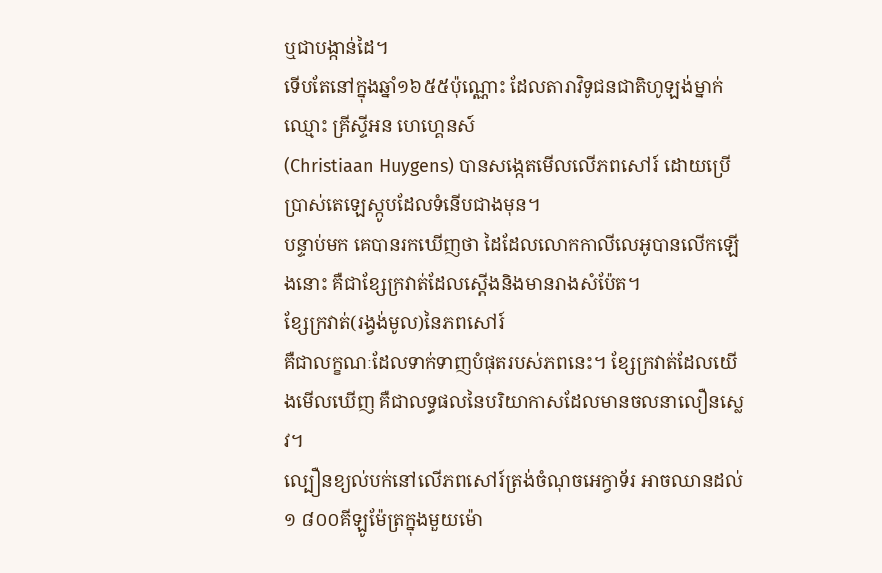ឬជាបង្កាន់ដៃ។
ទើបតែនៅក្នុងឆ្នាំ១៦៥៥ប៉ុណ្ណោះ ដែលតារាវិទូជនជាតិហូឡង់ម្នាក់ឈ្មោះ គ្រីស្ទីអន ហេហ្គេនស៍
(Christiaan Huygens) បានសង្កេតមើលលើភពសៅរ៍ ដោយប្រើប្រាស់តេឡេស្កូបដែលទំនើបជាងមុន។
បន្ទាប់មក គេបានរកឃើញថា ដៃដែលលោកកាលីលេអូបានលើកឡើងនោះ គឺជាខ្សែក្រវាត់ដែលស្ដើងនិងមានរាងសំប៉ែត។
ខ្សែក្រវាត់(រង្វង់មូល)នៃភពសៅរ៍
គឺជាលក្ខណៈដែលទាក់ទាញបំផុតរបស់ភពនេះ។ ខ្សែក្រវាត់ដែលយើងមើលឃើញ គឺជាលទ្ធផលនៃបរិយាកាសដែលមានចលនាលឿនស្លេវ។
ល្បឿនខ្យល់បក់នៅលើភពសៅរ៍ត្រង់ចំណុចអេក្វាទ័រ អាចឈានដល់១ ៨០០គីឡូម៉ែត្រក្នុងមួយម៉ោ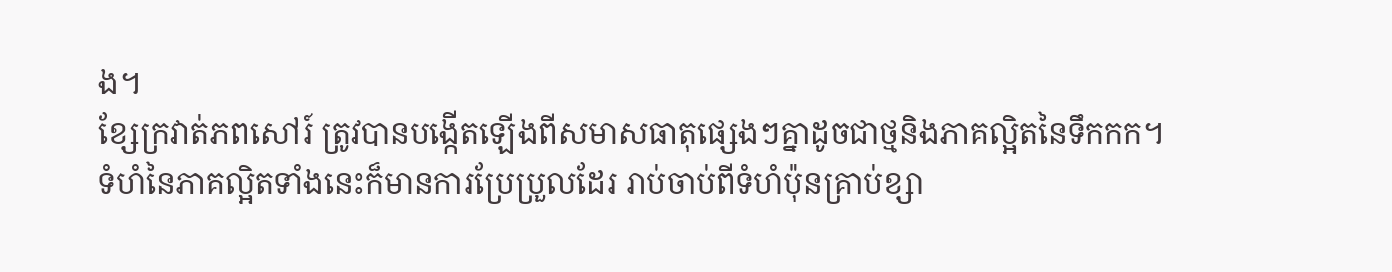ង។
ខ្សែក្រវាត់ភពសៅរ៍ ត្រូវបានបង្កើតឡើងពីសមាសធាតុផ្សេងៗគ្នាដូចជាថ្មនិងភាគល្អិតនៃទឹកកក។
ទំហំនៃភាគល្អិតទាំងនេះក៏មានការប្រែប្រួលដែរ រាប់ចាប់ពីទំហំប៉ុនគ្រាប់ខ្សា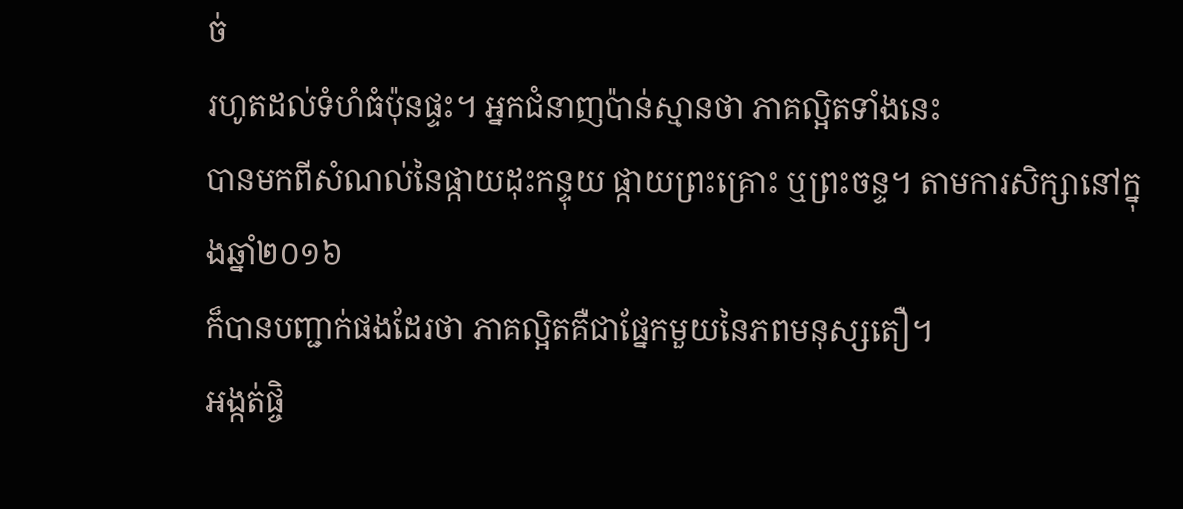ច់
រហូតដល់ទំហំធំប៉ុនផ្ទះ។ អ្នកជំនាញប៉ាន់ស្មានថា ភាគល្អិតទាំងនេះ
បានមកពីសំណល់នៃផ្កាយដុះកន្ទុយ ផ្កាយព្រះគ្រោះ ឬព្រះចន្ទ។ តាមការសិក្សានៅក្នុងឆ្នាំ២០១៦
ក៏បានបញ្ជាក់ផងដែរថា ភាគល្អិតគឺជាផ្នែកមួយនៃភពមនុស្សតឿ។
អង្កត់ផ្ចិ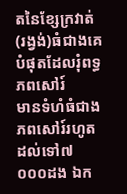តនៃខ្សែក្រវាត់(រង្វង់)ធំជាងគេបំផុតដែលរុំពទ្ធភពសៅរ៍
មានទំហំធំជាងភពសៅរ៍រហូតដល់ទៅ៧ ០០០ដង ឯក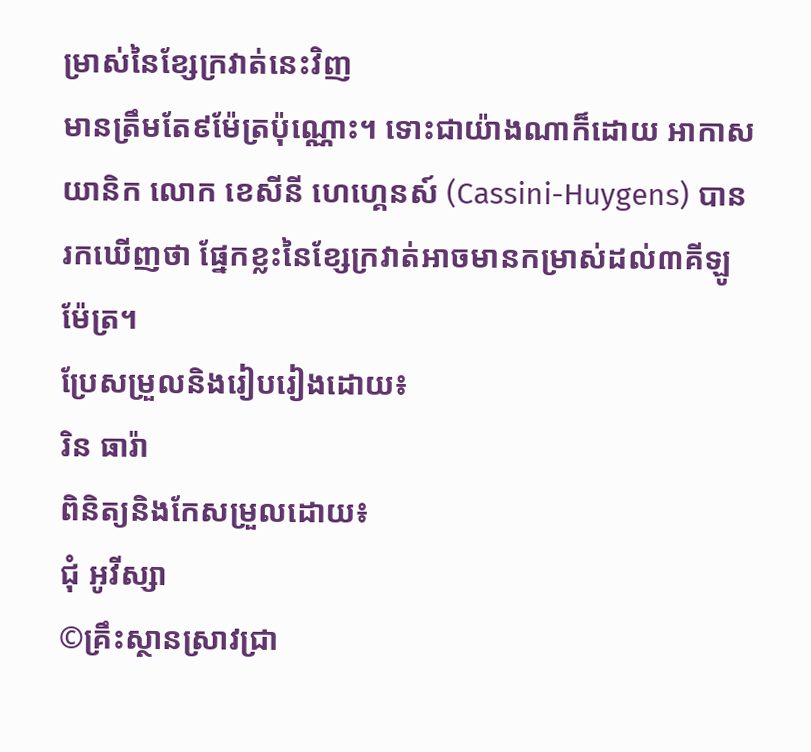ម្រាស់នៃខ្សែក្រវាត់នេះវិញ
មានត្រឹមតែ៩ម៉ែត្រប៉ុណ្ណោះ។ ទោះជាយ៉ាងណាក៏ដោយ អាកាសយានិក លោក ខេសីនី ហេហ្គេនស៍ (Cassini-Huygens) បានរកឃើញថា ផ្នែកខ្លះនៃខ្សែក្រវាត់អាចមានកម្រាស់ដល់៣គីឡូម៉ែត្រ។
ប្រែសម្រួលនិងរៀបរៀងដោយ៖
រិន ធារ៉ា
ពិនិត្យនិងកែសម្រួលដោយ៖
ជុំ អូវីស្សា
©គ្រឹះស្ថានស្រាវជ្រា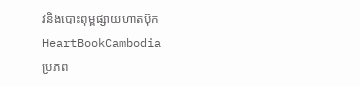វនិងបោះពុម្ពផ្សាយហាតប៊ុក
HeartBookCambodia
ប្រភព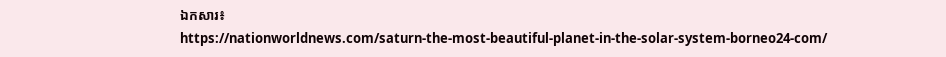ឯកសារ៖
https://nationworldnews.com/saturn-the-most-beautiful-planet-in-the-solar-system-borneo24-com/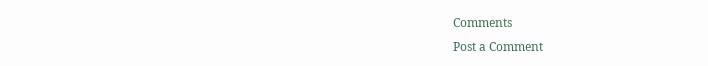Comments
Post a Comment